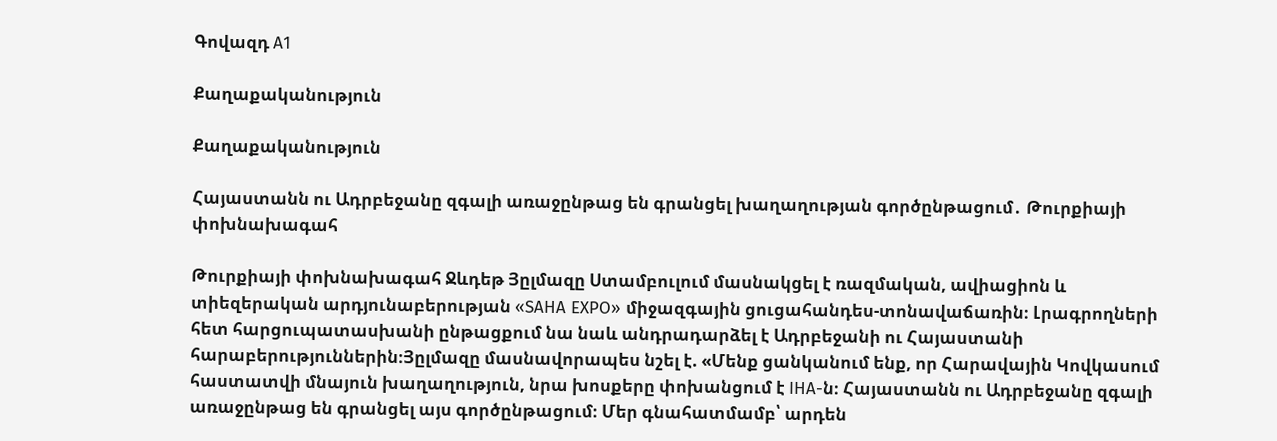Գովազդ A1

Քաղաքականություն

Քաղաքականություն

Հայաստանն ու Ադրբեջանը զգալի առաջընթաց են գրանցել խաղաղության գործընթացում․ Թուրքիայի փոխնախագահ

Թուրքիայի փոխնախագահ Ջևդեթ Յըլմազը Ստամբուլում մասնակցել է ռազմական, ավիացիոն և տիեզերական արդյունաբերության «SAHA EXPO» միջազգային ցուցահանդես-տոնավաճառին։ Լրագրողների հետ հարցուպատասխանի ընթացքում նա նաև անդրադարձել է Ադրբեջանի ու Հայաստանի հարաբերություններին։Յըլմազը մասնավորապես նշել է. «Մենք ցանկանում ենք, որ Հարավային Կովկասում հաստատվի մնայուն խաղաղություն, նրա խոսքերը փոխանցում է IHA-ն։ Հայաստանն ու Ադրբեջանը զգալի առաջընթաց են գրանցել այս գործընթացում։ Մեր գնահատմամբ՝ արդեն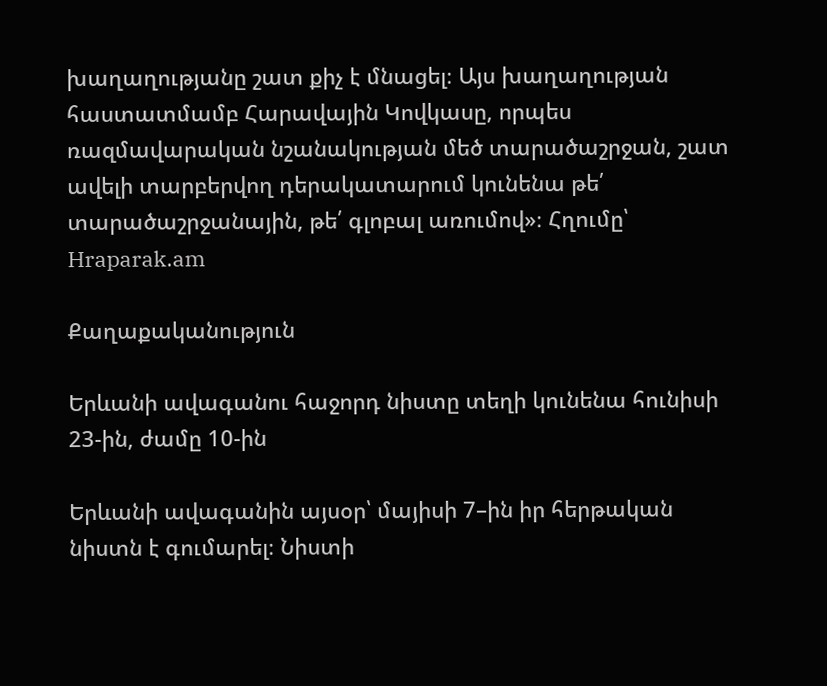խաղաղությանը շատ քիչ է մնացել։ Այս խաղաղության հաստատմամբ Հարավային Կովկասը, որպես ռազմավարական նշանակության մեծ տարածաշրջան, շատ ավելի տարբերվող դերակատարում կունենա թե՛ տարածաշրջանային, թե՛ գլոբալ առումով»։ Հղումը՝ Hraparak.am

Քաղաքականություն

Երևանի ավագանու հաջորդ նիստը տեղի կունենա հունիսի 23-ին, ժամը 10-ին

Երևանի ավագանին այսօր՝ մայիսի 7–ին իր հերթական նիստն է գումարել։ Նիստի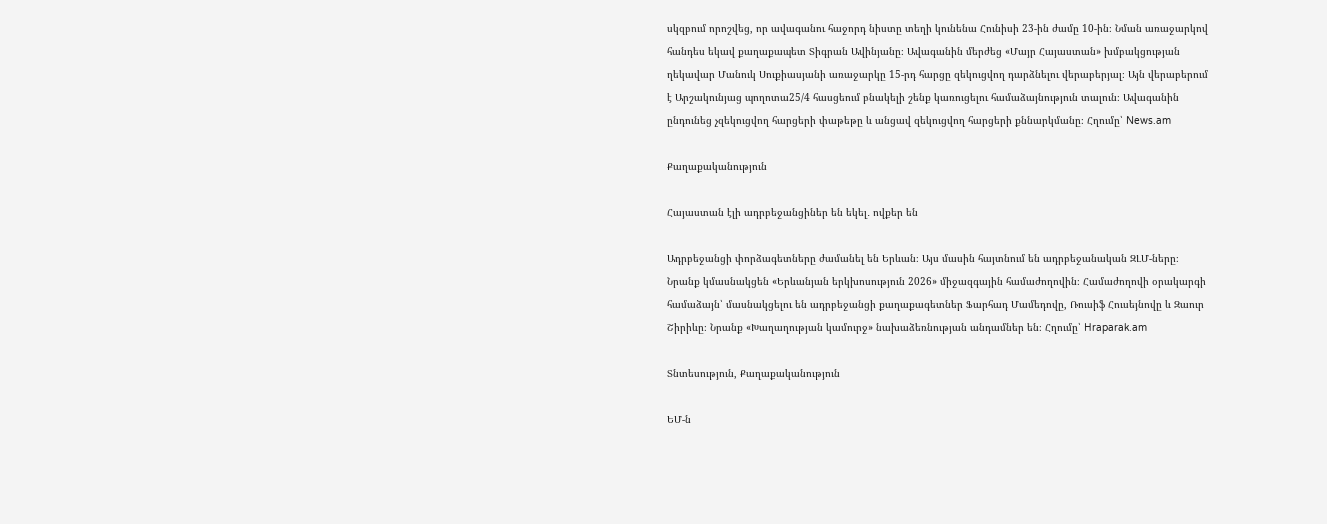սկզբում որոշվեց, որ ավագանու հաջորդ նիստը տեղի կունենա Հունիսի 23-ին ժամը 10-ին։ Նման առաջարկով հանդես եկավ քաղաքապետ Տիգրան Ավինյանը։ Ավագանին մերժեց «Մայր Հայաստան» խմբակցության ղեկավար Մանուկ Սուքիասյանի առաջարկը 15-րդ հարցը զեկուցվող դարձնելու վերաբերյալ։ Այն վերաբերում է Արշակունյաց պողոտա25/4 հասցեում բնակելի շենք կառուցելու համաձայնություն տալուն։ Ավագանին ընդունեց չզեկուցվող հարցերի փաթեթը և անցավ զեկուցվող հարցերի քննարկմանը։ Հղումը՝ News.am

Քաղաքականություն

Հայաստան էլի ադրբեջանցիներ են եկել․ ովքեր են

Ադրբեջանցի փորձագետները ժամանել են Երևան։ Այս մասին հայտնում են ադրբեջանական ԶԼՄ-ները։ Նրանք կմասնակցեն «Երևանյան երկխոսություն 2026» միջազգային համաժողովին։ Համաժողովի օրակարգի համաձայն՝ մասնակցելու են ադրբեջանցի քաղաքագետներ Ֆարհադ Մամեդովը, Ռուսիֆ Հուսեյնովը և Զաուր Շիրիևը։ Նրանք «Խաղաղության կամուրջ» նախաձեռնության անդամներ են։ Հղումը՝ Hraparak.am

Տնտեսություն, Քաղաքականություն

ԵՄ-ն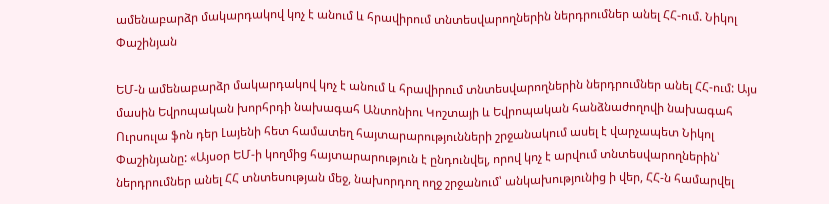ամենաբարձր մակարդակով կոչ է անում և հրավիրում տնտեսվարողներին ներդրումներ անել ՀՀ-ում. Նիկոլ Փաշինյան

ԵՄ-ն ամենաբարձր մակարդակով կոչ է անում և հրավիրում տնտեսվարողներին ներդրումներ անել ՀՀ-ում: Այս մասին Եվրոպական խորհրդի նախագահ Անտոնիու Կոշտայի և Եվրոպական հանձնաժողովի նախագահ Ուրսուլա ֆոն դեր Լայենի հետ համատեղ հայտարարությունների շրջանակում ասել է վարչապետ Նիկոլ Փաշինյանը: «Այսօր ԵՄ-ի կողմից հայտարարություն է ընդունվել, որով կոչ է արվում տնտեսվարողներին՝ ներդրումներ անել ՀՀ տնտեսության մեջ, նախորդող ողջ շրջանում՝ անկախությունից ի վեր, ՀՀ-ն համարվել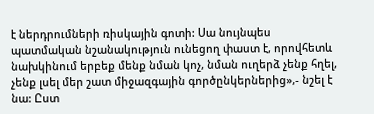է ներդրումների ռիսկային գոտի: Սա նույնպես պատմական նշանակություն ունեցող փաստ է, որովհետև նախկինում երբեք մենք նման կոչ, նման ուղերձ չենք հղել, չենք լսել մեր շատ միջազգային գործընկերներից»,- նշել է նա: Ըստ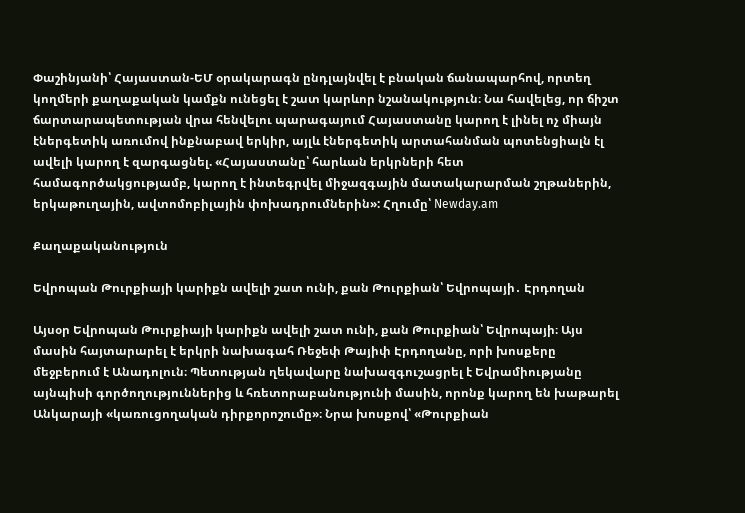Փաշինյանի՝ Հայաստան-ԵՄ օրակարագն ընդլայնվել է բնական ճանապարհով, որտեղ կողմերի քաղաքական կամքն ունեցել է շատ կարևոր նշանակություն։ Նա հավելեց, որ ճիշտ ճարտարապետության վրա հենվելու պարագայում Հայաստանը կարող է լինել ոչ միայն էներգետիկ առումով ինքնաբավ երկիր, այլև էներգետիկ արտահանման պոտենցիալն էլ ավելի կարող է զարգացնել. «Հայաստանը՝ հարևան երկրների հետ համագործակցությամբ, կարող է ինտեգրվել միջազգային մատակարարման շղթաներին, երկաթուղային, ավտոմոբիլային փոխադրումներին»: Հղումը՝ Newday.am

Քաղաքականություն

Եվրոպան Թուրքիայի կարիքն ավելի շատ ունի, քան Թուրքիան՝ Եվրոպայի․ Էրդողան

Այսօր Եվրոպան Թուրքիայի կարիքն ավելի շատ ունի, քան Թուրքիան՝ Եվրոպայի։ Այս մասին հայտարարել է երկրի նախագահ Ռեջեփ Թայիփ Էրդողանը, որի խոսքերը մեջբերում է Անադոլուն։ Պետության ղեկավարը նախազգուշացրել է Եվրամիությանը այնպիսի գործողություններից և հռետորաբանությունի մասին, որոնք կարող են խաթարել Անկարայի «կառուցողական դիրքորոշումը»։ Նրա խոսքով՝ «Թուրքիան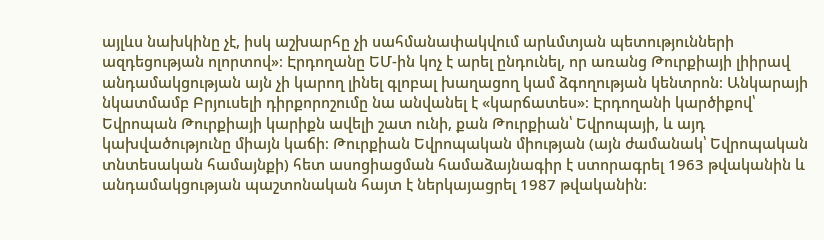այլևս նախկինը չէ, իսկ աշխարհը չի սահմանափակվում արևմտյան պետությունների ազդեցության ոլորտով»։ Էրդողանը ԵՄ-ին կոչ է արել ընդունել, որ առանց Թուրքիայի լիիրավ անդամակցության այն չի կարող լինել գլոբալ խաղացող կամ ձգողության կենտրոն։ Անկարայի նկատմամբ Բրյուսելի դիրքորոշումը նա անվանել է «կարճատես»։ Էրդողանի կարծիքով՝ Եվրոպան Թուրքիայի կարիքն ավելի շատ ունի, քան Թուրքիան՝ Եվրոպայի, և այդ կախվածությունը միայն կաճի։ Թուրքիան Եվրոպական միության (այն ժամանակ՝ Եվրոպական տնտեսական համայնքի) հետ ասոցիացման համաձայնագիր է ստորագրել 1963 թվականին և անդամակցության պաշտոնական հայտ է ներկայացրել 1987 թվականին։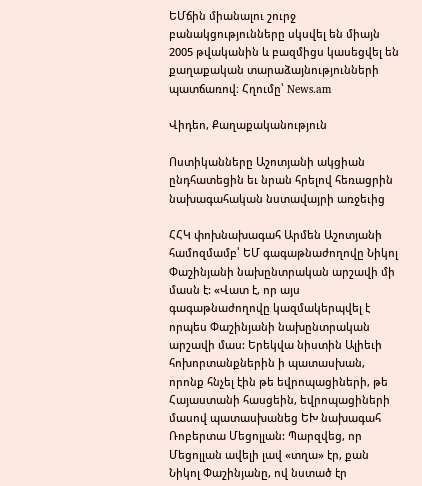ԵՄճին միանալու շուրջ բանակցությունները սկսվել են միայն 2005 թվականին և բազմիցս կասեցվել են քաղաքական տարաձայնությունների պատճառով։ Հղումը՝ News.am

Վիդեո, Քաղաքականություն

Ոստիկանները Աշոտյանի ակցիան ընդհատեցին եւ նրան հրելով հեռացրին նախագահական նստավայրի առջեւից

ՀՀԿ փոխնախագահ Արմեն Աշոտյանի համոզմամբ՝ ԵՄ գագաթնաժողովը Նիկոլ Փաշինյանի նախընտրական արշավի մի մասն է: «Վատ է, որ այս գագաթնաժողովը կազմակերպվել է  որպես Փաշինյանի նախընտրական արշավի մաս: Երեկվա նիստին Ալիեւի  հոխորտանքներին ի պատասխան, որոնք հնչել էին թե եվրոպացիների, թե Հայաստանի հասցեին, եվրոպացիների մասով պատասխանեց ԵԽ նախագահ Ռոբերտա Մեցոլլան: Պարզվեց, որ Մեցոլլան ավելի լավ «տղա» էր, քան Նիկոլ Փաշինյանը, ով նստած էր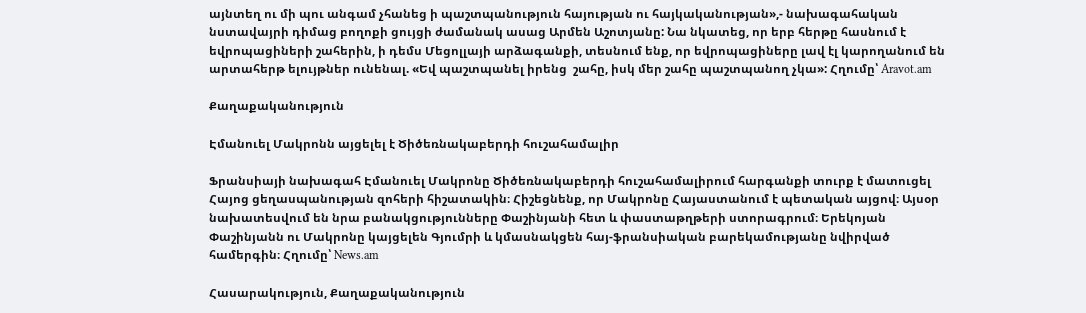այնտեղ ու մի պու անգամ չհանեց ի պաշտպանություն հայության ու հայկականության»,- նախագահական նստավայրի դիմաց բողոքի ցույցի ժամանակ ասաց Արմեն Աշոտյանը: Նա նկատեց, որ երբ հերթը հասնում է եվրոպացիների շահերին, ի դեմս Մեցոլլայի արձագանքի, տեսնում ենք, որ եվրոպացիները լավ էլ կարողանում են արտահերթ ելույթներ ունենալ. «Եվ պաշտպանել իրենց  շահը, իսկ մեր շահը պաշտպանող չկա»: Հղումը՝ Aravot.am

Քաղաքականություն

Էմանուել Մակրոնն այցելել է Ծիծեռնակաբերդի հուշահամալիր

Ֆրանսիայի նախագահ Էմանուել Մակրոնը Ծիծեռնակաբերդի հուշահամալիրում հարգանքի տուրք է մատուցել Հայոց ցեղասպանության զոհերի հիշատակին։ Հիշեցնենք, որ Մակրոնը Հայաստանում է պետական այցով։ Այսօր նախատեսվում են նրա բանակցությունները Փաշինյանի հետ և փաստաթղթերի ստորագրում։ Երեկոյան Փաշինյանն ու Մակրոնը կայցելեն Գյումրի և կմասնակցեն հայ-ֆրանսիական բարեկամությանը նվիրված համերգին։ Հղումը՝ News.am

Հասարակություն, Քաղաքականություն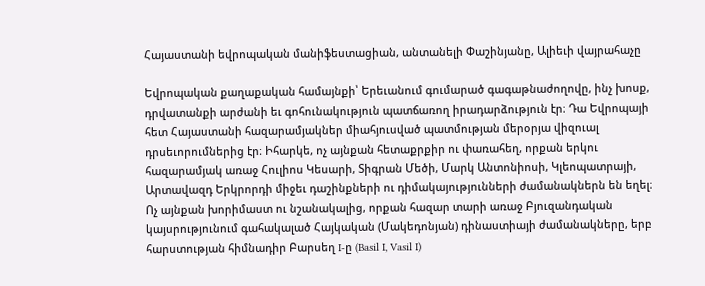Հայաստանի եվրոպական մանիֆեստացիան, անտանելի Փաշինյանը, Ալիեւի վայրահաչը

Եվրոպական քաղաքական համայնքի՝ Երեւանում գումարած գագաթնաժողովը, ինչ խոսք, դրվատանքի արժանի եւ գոհունակություն պատճառող իրադարձություն էր։ Դա Եվրոպայի հետ Հայաստանի հազարամյակներ միահյուսված պատմության մերօրյա վիզուալ դրսեւորումներից էր։ Իհարկե, ոչ այնքան հետաքրքիր ու փառահեղ, որքան երկու հազարամյակ առաջ Հուլիոս Կեսարի, Տիգրան Մեծի, Մարկ Անտոնիոսի, Կլեոպատրայի, Արտավազդ Երկրորդի միջեւ դաշինքների ու դիմակայությունների ժամանակներն են եղել։ Ոչ այնքան խորիմաստ ու նշանակալից, որքան հազար տարի առաջ Բյուզանդական կայսրությունում գահակալած Հայկական (Մակեդոնյան) դինաստիայի ժամանակները, երբ հարստության հիմնադիր Բարսեղ I-ը (Basil I, Vasil I)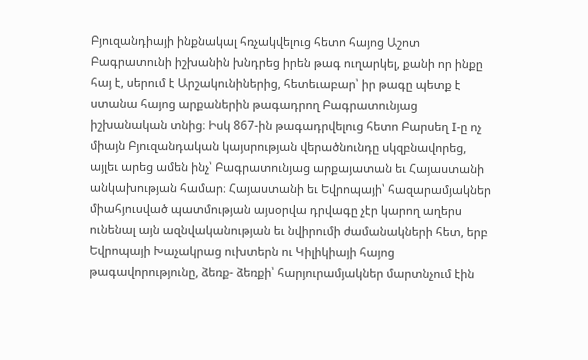Բյուզանդիայի ինքնակալ հռչակվելուց հետո հայոց Աշոտ Բագրատունի իշխանին խնդրեց իրեն թագ ուղարկել, քանի որ ինքը հայ է, սերում է Արշակունիներից, հետեւաբար՝ իր թագը պետք է ստանա հայոց արքաներին թագադրող Բագրատունյաց իշխանական տնից։ Իսկ 867-ին թագադրվելուց հետո Բարսեղ I-ը ոչ միայն Բյուզանդական կայսրության վերածնունդը սկզբնավորեց, այլեւ արեց ամեն ինչ՝ Բագրատունյաց արքայատան եւ Հայաստանի անկախության համար։ Հայաստանի եւ Եվրոպայի՝ հազարամյակներ միահյուսված պատմության այսօրվա դրվագը չէր կարող աղերս ունենալ այն ազնվականության եւ նվիրումի ժամանակների հետ, երբ Եվրոպայի Խաչակրաց ուխտերն ու Կիլիկիայի հայոց թագավորությունը, ձեռք- ձեռքի՝ հարյուրամյակներ մարտնչում էին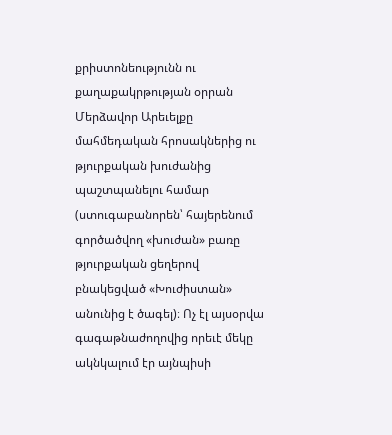քրիստոնեությունն ու քաղաքակրթության օրրան Մերձավոր Արեւելքը մահմեդական հրոսակներից ու թյուրքական խուժանից պաշտպանելու համար (ստուգաբանորեն՝ հայերենում գործածվող «խուժան» բառը թյուրքական ցեղերով բնակեցված «Խուժիստան» անունից է ծագել)։ Ոչ էլ այսօրվա գագաթնաժողովից որեւէ մեկը ակնկալում էր այնպիսի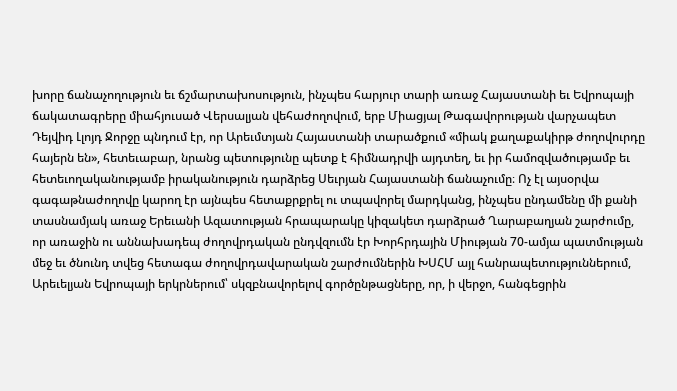խորը ճանաչողություն եւ ճշմարտախոսություն, ինչպես հարյուր տարի առաջ Հայաստանի եւ Եվրոպայի ճակատագրերը միահյուսած Վերսալյան վեհաժողովում, երբ Միացյալ Թագավորության վարչապետ Դեյվիդ Լլոյդ Ջորջը պնդում էր, որ Արեւմտյան Հայաստանի տարածքում «միակ քաղաքակիրթ ժողովուրդը հայերն են», հետեւաբար, նրանց պետությունը պետք է հիմնադրվի այդտեղ, եւ իր համոզվածությամբ եւ հետեւողականությամբ իրականություն դարձրեց Սեւրյան Հայաստանի ճանաչումը։ Ոչ էլ այսօրվա գագաթնաժողովը կարող էր այնպես հետաքրքրել ու տպավորել մարդկանց, ինչպես ընդամենը մի քանի տասնամյակ առաջ Երեւանի Ազատության հրապարակը կիզակետ դարձրած Ղարաբաղյան շարժումը, որ առաջին ու աննախադեպ ժողովրդական ընդվզումն էր Խորհրդային Միության 70-ամյա պատմության մեջ եւ ծնունդ տվեց հետագա ժողովրդավարական շարժումներին ԽՍՀՄ այլ հանրապետություններում, Արեւելյան Եվրոպայի երկրներում՝ սկզբնավորելով գործընթացները, որ, ի վերջո, հանգեցրին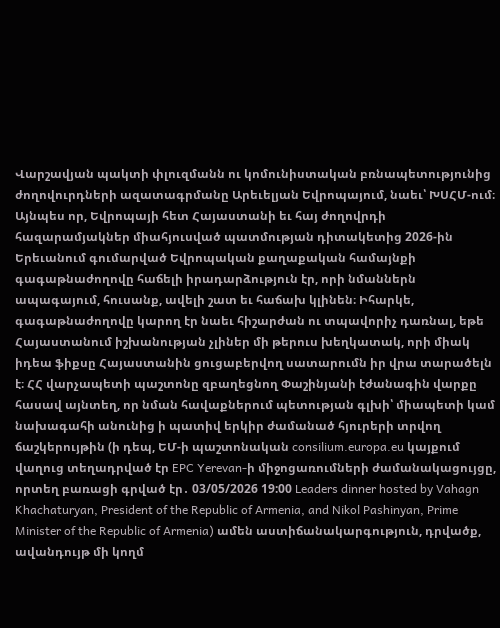Վարշավյան պակտի փլուզմանն ու կոմունիստական բռնապետությունից ժողովուրդների ազատագրմանը Արեւելյան Եվրոպայում, նաեւ՝ ԽՍՀՄ-ում։ Այնպես որ, Եվրոպայի հետ Հայաստանի եւ հայ ժողովրդի հազարամյակներ միահյուսված պատմության դիտակետից 2026-ին Երեւանում գումարված Եվրոպական քաղաքական համայնքի գագաթնաժողովը հաճելի իրադարձություն էր, որի նմաններն ապագայում, հուսանք, ավելի շատ եւ հաճախ կլինեն։ Իհարկե, գագաթնաժողովը կարող էր նաեւ հիշարժան ու տպավորիչ դառնալ, եթե Հայաստանում իշխանության չլիներ մի թերուս խեղկատակ, որի միակ իդեա ֆիքսը Հայաստանին ցուցաբերվող սատարումն իր վրա տարածելն է։ ՀՀ վարչապետի պաշտոնը զբաղեցնող Փաշինյանի էժանագին վարքը հասավ այնտեղ, որ նման հավաքներում պետության գլխի՝ միապետի կամ նախագահի անունից ի պատիվ երկիր ժամանած հյուրերի տրվող ճաշկերույթին (ի դեպ, ԵՄ-ի պաշտոնական consilium.europa.eu կայքում վաղուց տեղադրված էր EPC Yerevan-ի միջոցառումների ժամանակացույցը, որտեղ բառացի գրված էր․ 03/05/2026 19:00 Leaders dinner hosted by Vahagn Khachaturyan, President of the Republic of Armenia, and Nikol Pashinyan, Prime Minister of the Republic of Armenia) ամեն աստիճանակարգություն, դրվածք, ավանդույթ մի կողմ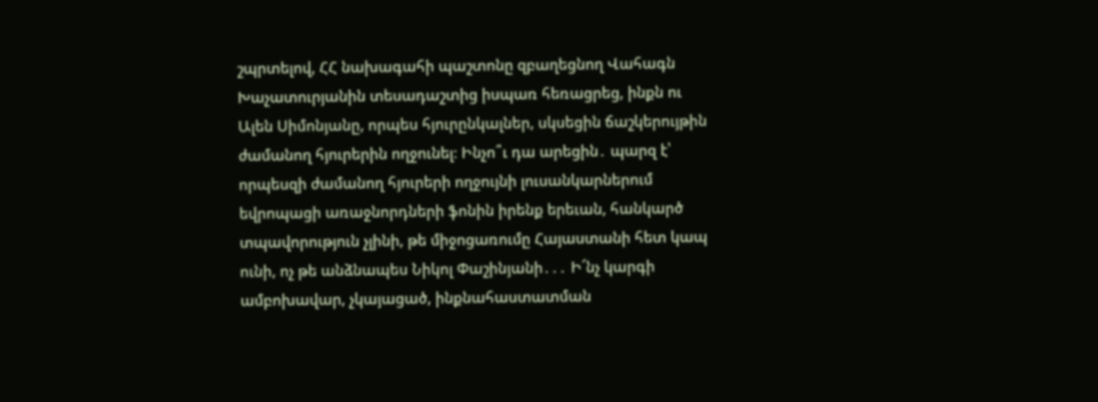շպրտելով, ՀՀ նախագահի պաշտոնը զբաղեցնող Վահագն Խաչատուրյանին տեսադաշտից իսպառ հեռացրեց, ինքն ու Ալեն Սիմոնյանը, որպես հյուրընկալներ, սկսեցին ճաշկերույթին ժամանող հյուրերին ողջունել։ Ինչո՞ւ դա արեցին․ պարզ է՝ որպեսզի ժամանող հյուրերի ողջույնի լուսանկարներում եվրոպացի առաջնորդների ֆոնին իրենք երեւան, հանկարծ տպավորություն չլինի, թե միջոցառումը Հայաստանի հետ կապ ունի, ոչ թե անձնապես Նիկոլ Փաշինյանի․․․ Ի՜նչ կարգի ամբոխավար, չկայացած, ինքնահաստատման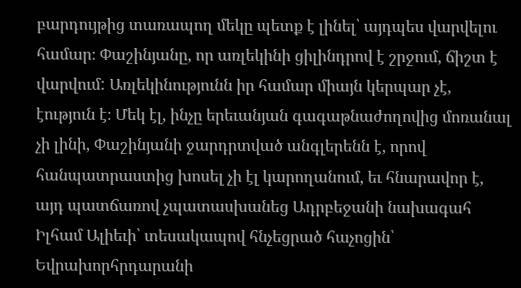բարդույթից տառապող մեկը պետք է լինել՝ այդպես վարվելու համար։ Փաշինյանը, որ առլեկինի ցիլինդրով է շրջում, ճիշտ է վարվում: Առլեկինությունն իր համար միայն կերպար չէ, էություն է։ Մեկ էլ, ինչը երեւանյան գագաթնաժողովից մոռանալ չի լինի, Փաշինյանի ջարդրտված անգլերենն է, որով հանպատրաստից խոսել չի էլ կարողանում, եւ հնարավոր է, այդ պատճառով չպատասխանեց Ադրբեջանի նախագահ Իլհամ Ալիեւի՝ տեսակապով հնչեցրած հաչոցին՝ Եվրախորհրդարանի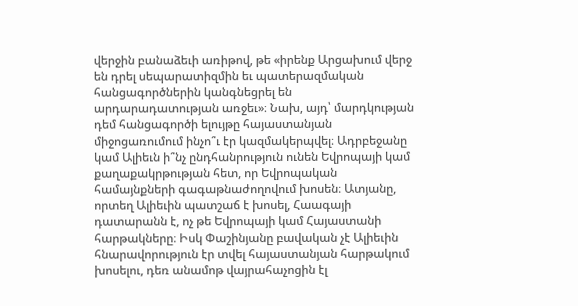վերջին բանաձեւի առիթով, թե «իրենք Արցախում վերջ են դրել սեպարատիզմին եւ պատերազմական հանցագործներին կանգնեցրել են արդարադատության առջեւ»։ Նախ, այդ՝ մարդկության դեմ հանցագործի ելույթը հայաստանյան միջոցառումում ինչո՞ւ էր կազմակերպվել։ Ադրբեջանը կամ Ալիեւն ի՞նչ ընդհանրություն ունեն Եվրոպայի կամ քաղաքակրթության հետ, որ Եվրոպական համայնքների գագաթնաժողովում խոսեն։ Ատյանը, որտեղ Ալիեւին պատշաճ է խոսել, Հաագայի դատարանն է, ոչ թե Եվրոպայի կամ Հայաստանի հարթակները։ Իսկ Փաշինյանը բավական չէ Ալիեւին հնարավորություն էր տվել հայաստանյան հարթակում խոսելու, դեռ անամոթ վայրահաչոցին էլ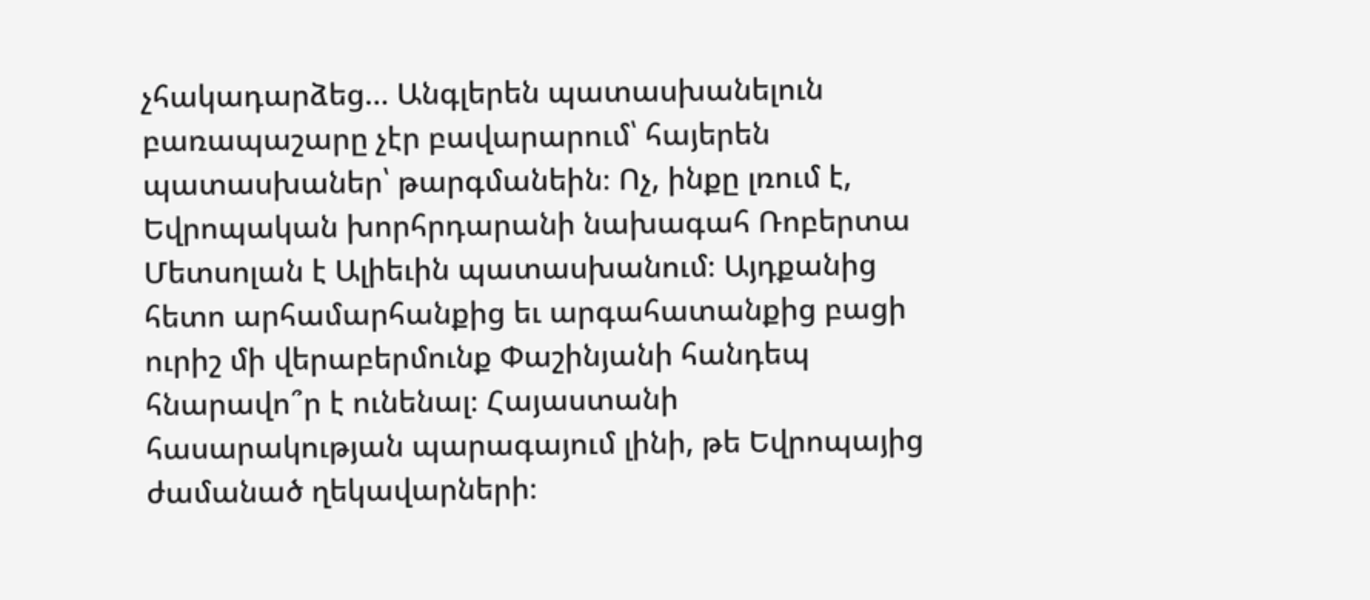չհակադարձեց… Անգլերեն պատասխանելուն բառապաշարը չէր բավարարում՝ հայերեն պատասխաներ՝ թարգմանեին։ Ոչ, ինքը լռում է, Եվրոպական խորհրդարանի նախագահ Ռոբերտա Մետսոլան է Ալիեւին պատասխանում։ Այդքանից հետո արհամարհանքից եւ արգահատանքից բացի ուրիշ մի վերաբերմունք Փաշինյանի հանդեպ հնարավո՞ր է ունենալ։ Հայաստանի հասարակության պարագայում լինի, թե Եվրոպայից ժամանած ղեկավարների։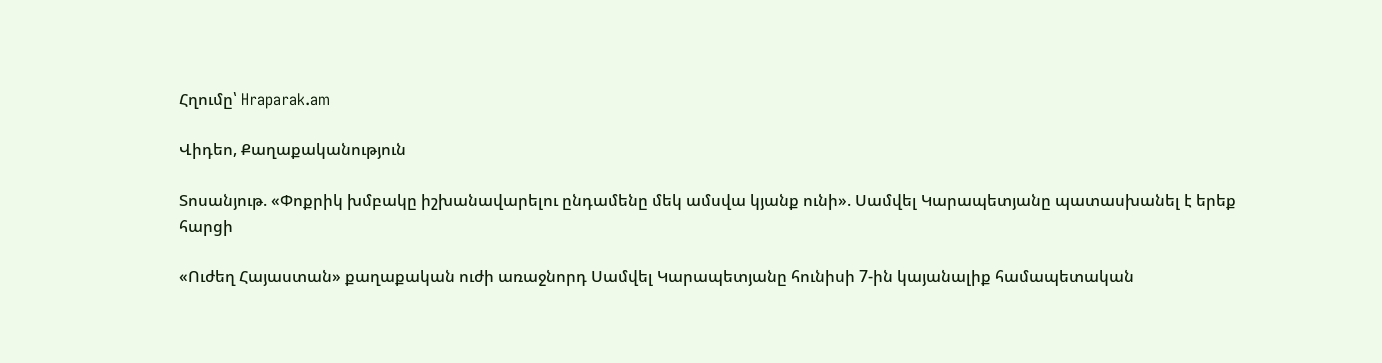Հղումը՝ Hraparak.am

Վիդեո, Քաղաքականություն

Տոսանյութ. «Փոքրիկ խմբակը իշխանավարելու ընդամենը մեկ ամսվա կյանք ունի». Սամվել Կարապետյանը պատասխանել է երեք հարցի

«Ուժեղ Հայաստան» քաղաքական ուժի առաջնորդ Սամվել Կարապետյանը հունիսի 7-ին կայանալիք համապետական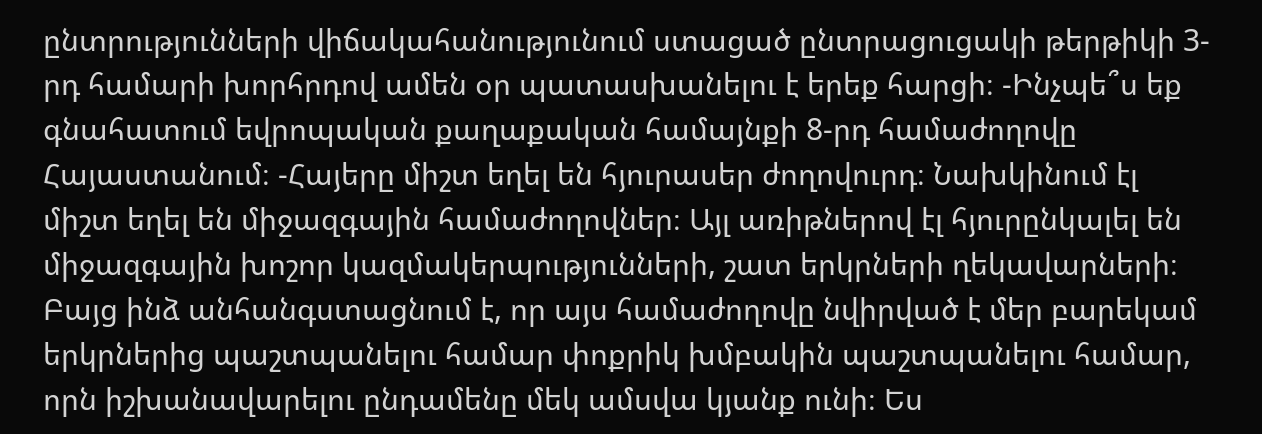ընտրությունների վիճակահանությունում ստացած ընտրացուցակի թերթիկի 3-րդ համարի խորհրդով ամեն օր պատասխանելու է երեք հարցի։ -Ինչպե՞ս եք գնահատում եվրոպական քաղաքական համայնքի 8-րդ համաժողովը Հայաստանում։ -Հայերը միշտ եղել են հյուրասեր ժողովուրդ։ Նախկինում էլ միշտ եղել են միջազգային համաժողովներ։ Այլ առիթներով էլ հյուրընկալել են միջազգային խոշոր կազմակերպությունների, շատ երկրների ղեկավարների։ Բայց ինձ անհանգստացնում է, որ այս համաժողովը նվիրված է մեր բարեկամ երկրներից պաշտպանելու համար փոքրիկ խմբակին պաշտպանելու համար, որն իշխանավարելու ընդամենը մեկ ամսվա կյանք ունի։ Ես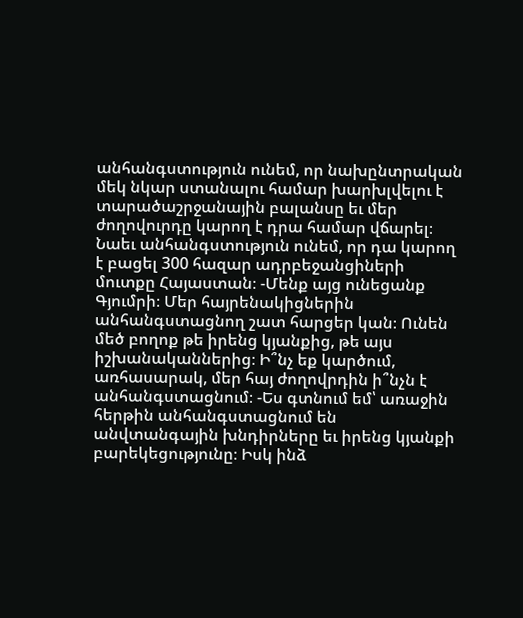անհանգստություն ունեմ, որ նախընտրական մեկ նկար ստանալու համար խարխլվելու է տարածաշրջանային բալանսը եւ մեր ժողովուրդը կարող է դրա համար վճարել։ Նաեւ անհանգստություն ունեմ, որ դա կարող է բացել 300 հազար ադրբեջանցիների մուտքը Հայաստան։ -Մենք այց ունեցանք Գյումրի։ Մեր հայրենակիցներին անհանգստացնող շատ հարցեր կան։ Ունեն մեծ բողոք թե իրենց կյանքից, թե այս իշխանականներից։ Ի՞նչ եք կարծում, առհասարակ, մեր հայ ժողովրդին ի՞նչն է անհանգստացնում։ -Ես գտնում եմ՝ առաջին հերթին անհանգստացնում են անվտանգային խնդիրները եւ իրենց կյանքի բարեկեցությունը։ Իսկ ինձ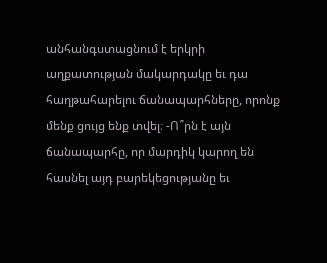անհանգստացնում է երկրի աղքատության մակարդակը եւ դա հաղթահարելու ճանապարհները, որոնք մենք ցույց ենք տվել։ -Ո՞րն է այն ճանապարհը, որ մարդիկ կարող են հասնել այդ բարեկեցությանը եւ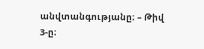անվտանգությանը։ – Թիվ 3-ը։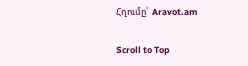Հղումը՝  Aravot.am

Scroll to Top